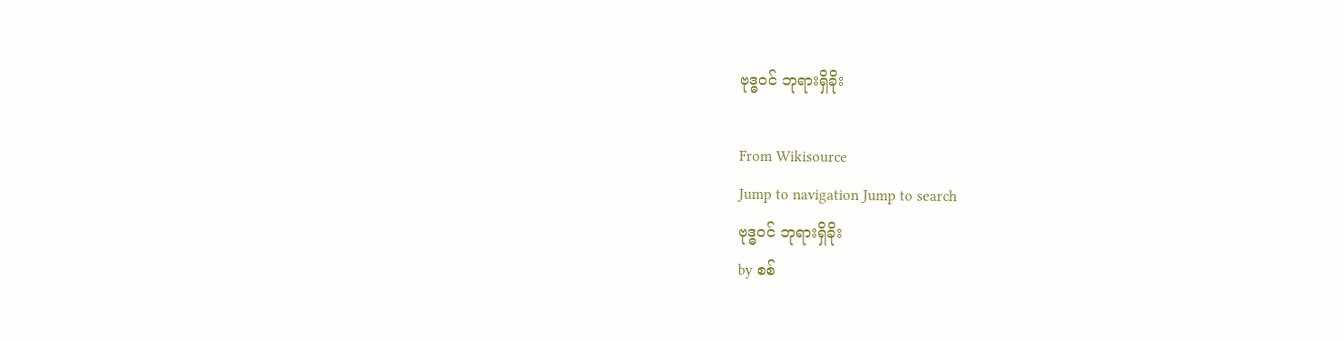ဗုဒ္ဓဝင် ဘုရားရှိခိုး

From Wikisource
Jump to navigation Jump to search
ဗုဒ္ဓဝင် ဘုရားရှိခိုး
by စစ်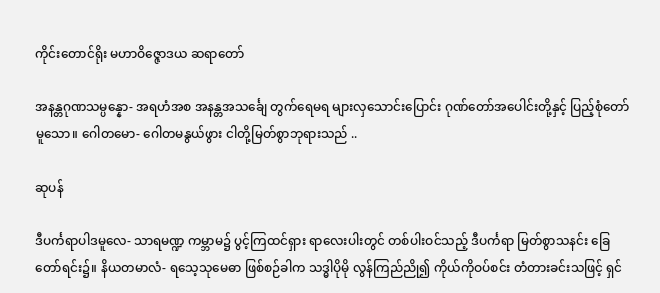ကိုင်းတောင်ရိုး မဟာဝိဇ္ဇောဒယ ဆရာတော်

အနန္တဂုဏသမ္ပန္နော- အရဟံအစ အနန္တအသင်္ချေ တွက်ရေမရ များလှသောင်းပြောင်း ဂုဏ်တော်အပေါင်းတို့နှင့် ပြည့်စုံတော်မူသော။ ဂေါတမော- ဂေါတမနွယ်ဖွား ငါတို့မြတ်စွာဘုရားသည် ..

ဆုပန်

ဒီပင်္ကရာပါဒမူလေ- သာရမဏ္ဍ ကမ္ဘာမ၌ ပွင့်ကြထင်ရှား ရာလေးပါးတွင် တစ်ပါးဝင်သည့် ဒီပင်္ကရာ မြတ်စွာသနင်း ခြေတော်ရင်း၌။ နိယတမာလံ- ရသေ့သုမေဓာ ဖြစ်စဉ်ခါက သဒ္ဓါပိုမို လွန်ကြည်ညို၍ ကိုယ်ကိုဝပ်စင်း တံတားခင်းသဖြင့် ရှင်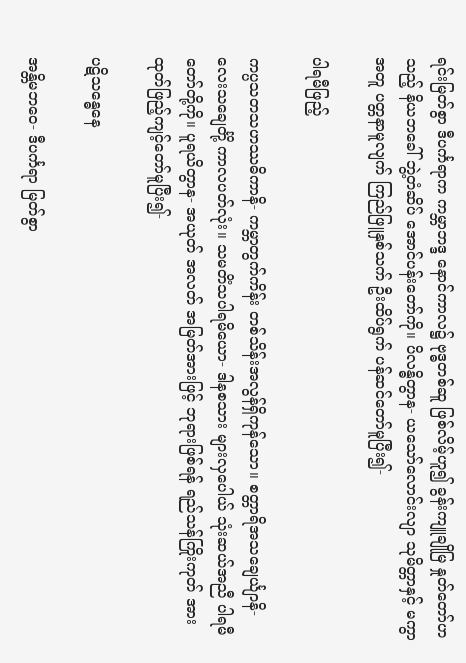ရင်းမြတ်စွာ ဒီပင်္ကရာက ကမ္ဘာဘဒ္ဒ နောင်ကာလ၌ ဗုဒ္ဓတစ်ဆူ ဖြစ်လိမ့်ဟူ၍ ခွန်းကျူချိုမြ နှုတ်တော်ဟသည့် နိယဘခေါ် ဘွဲ့တံဆိပ် အောင်ပန်းတော်ကို။ ပိလန္ဓိတွာန- ယသော်လောင်းလျာ သုမိတ္တာနှင့် မကွာအတူ ပတ္တနာမူလျက် ကြည်ဖြူနှစ်သက် ဦးထိပ်ရွက် ပန်ဆင်တော်မူပြီး၍-

ပါရမီဖြည့်

ကပ္ပသတသဟဿဓိကာနိ- ကမ္ဘာတွက်ကိန်း တစ်သိန်းအလွန်ရှိကုန်သော။ စတ္တာရိအသချေင်္ယျာနိ- လေးသချေင်္တို့ ကာလပတ်လုံး။ သမတိံသပါရမိယော- ဒါနစသား များလှပေါယ် သုံးဆယ်အညီ ပါရမီတော်တို့ကို။ ပူရယိတွာန- အယုတ် အလတ် အမြတ်အားဖြင့် ဘုရားဖြစ်ရန် ရည်သန်ကြိုးကုတ် အားထုတ်ဖြည့်ကျင့်တော်မူပြီး၍-

ပဋိသန္ဓေနေ

အန္တိမဘဝေ- ဒီပင်္ကရာ မြတ်စွာ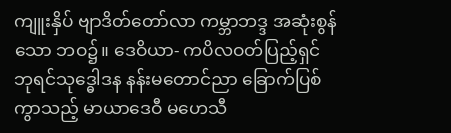ကျူးနှိပ် ဗျာဒိတ်တော်လာ ကမ္ဘာဘဒ္ဒ အဆုံးစွန်သော ဘဝ၌။ ဒေဝိယာ- ကပိလဝတ်ပြည့်ရှင် ဘုရင်သုဒ္ဓေါဒန နန်းမတောင်ညာ ခြောက်ပြစ်ကွာသည့် မာယာဒေဝီ မဟေသီ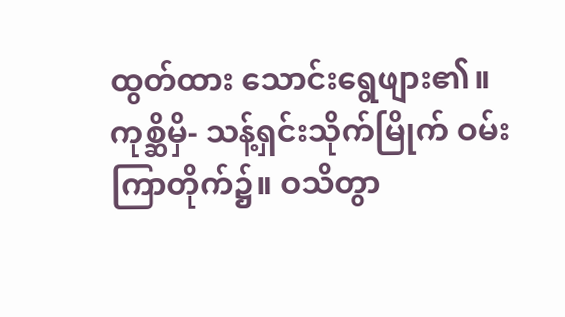ထွတ်ထား သောင်းရွေဖျား၏။ ကုစ္ဆိမှိ- သန့်ရှင်းသိုက်မြိုက် ဝမ်းကြာတိုက်၌။ ဝသိတွာ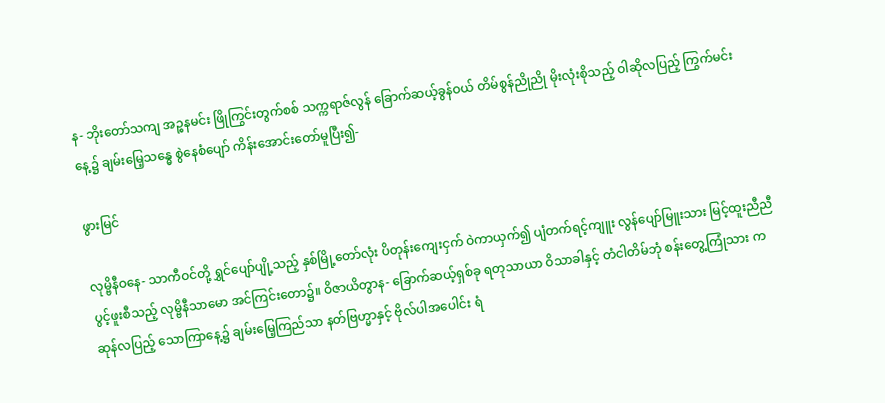န- ဘိုးတော်သကျ အဉ္စနမင်း ဖြိုကြွင်းတွက်စစ် သက္ကရာဇ်လွန် ခြောက်ဆယ့်ခွန်ဝယ် တိမ်စွန်ညိုညို မိုးလုံးစိုသည့် ဝါဆိုလပြည့် ကြွက်မင်းနေ့၌ ချမ်းမြေ့သန္ဓေ စွဲနေစံပျော် ကိန်းအောင်းတော်မူပြီး၍-

ဖွားမြင်

လုမ္ဗိနီဝနေ- သာကီဝင်တို့ ရွှင်ပျော်ပျို့သည့် နှစ်မြို့တော်လုံး ပိတုန်းကျေးငှက် ဝဲကာယှက်၍ ပျံတက်ရင့်ကျူး လွန်ပျော်မြူးသား မြင့်ထူးညီညီ ပွင့်ဖူးစီသည့် လုမ္ဗိနီသာမော အင်ကြင်းတော၌။ ဝိဇာယိတွာန- ခြောက်ဆယ့်ရှစ်ခု ရတုသာယာ ဝိသာခါနှင့် တံငါတိမ်ဘုံ စန်းတွေ့ကြုံသား ကဆုန်လပြည့် သောကြာနေ့၌ ချမ်းမြေ့ကြည်သာ နတ်ဗြဟ္မာနှင့် ဗိုလ်ပါအပေါင်း ရံ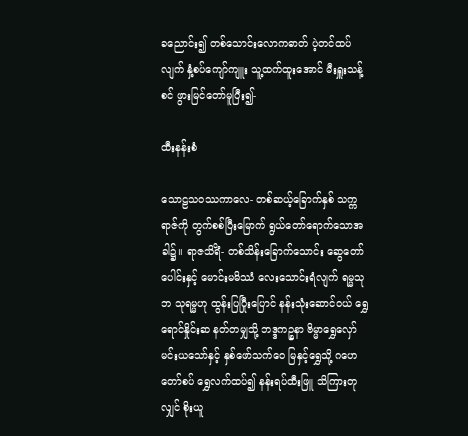ခညောင်း၍ တစ်သောင်းလောကဓာတ် ပဲ့တင်ထပ်လျက် နှံ့စပ်ကျော်ကျူး သူ့ထက်ထူးအောင် မီးရှူးသန့်စင် ဖွားမြင်တော်မူပြီး၍-

ထီးနန်းစံ

သောဠသဝဿကာလေ- တစ်ဆယ့်ခြောက်နှစ် သက္ကရာဇ်ကို တွက်စစ်ပြီးမြောက် ရွယ်တော်ရောက်သောအခါ၌။ ရာဇသိရိံ- တစ်သိန်းခြောက်သောင်း ဆွေတော်ပေါင်းနှင့် မောင်းမမိဿံ လေးသောင်းရံလျက် ရမ္မသုဘ သုရမ္မဟု ထွန်းပြပြီုးပြောင် နန်းသုံးဆောင်ဝယ် ရွှေရောင်နှိုင်းဆ နတ်တမျှသို့ ဘဒ္ဒကဉ္စနာ ဗိမ္မာရွှေလှော် မင်းယသော်နှင့် နှစ်ဖော်သက်ဝေ မြနှင့်ရွှေသို့ ဂဟေတော်စပ် ရွှေလက်ထပ်၍ နန်းရပ်ထီးဖြူ သိကြားတုလျှင် စိုးယူ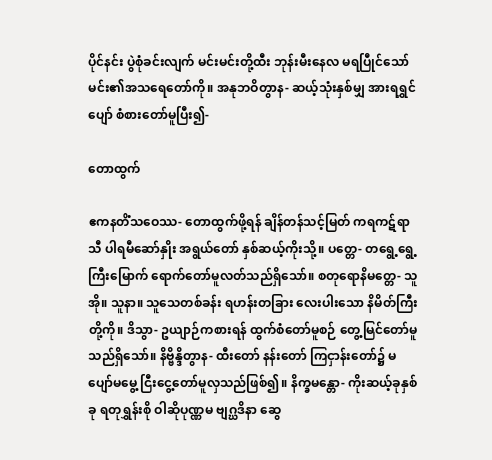ပိုင်နင်း ပွဲစုံခင်းလျက် မင်းမင်းတို့ထီး ဘုန်းမီးနေလ မရပြီုင်သော် မင်း၏အသရေတော်ကို။ အနုဘဝိတွာန- ဆယ့်သုံးနှစ်မျှ အားရရွှင်ပျော် စံစားတော်မူပြီး၍-

တောထွက်

ဧကနတိံသဝေဿ- တောထွက်ဖို့ရန် ချိန်တန်သင့်မြတ် ကရကဋ်ရာသီ ပါရမီဆော်နှိုး အရွယ်တော် နှစ်ဆယ့်ကိုးသို့။ ပတ္တေ- တရွေ့ရွေ့ကြီးမြောက် ရောက်တော်မူလတ်သည်ရှိသော်။ စတုရောနိမတ္တေ- သူအို။ သူနာ။ သူသေတစ်ခန်း ရဟန်းတခြား လေးပါးသော နိမိတ်ကြီးတို့ကို။ ဒိသွာ- ဥယျာဉ်ကစားရန် ထွက်စံတော်မူစဉ် တွေ့မြင်တော်မူသည်ရှိသော်။ နိဗ္ဗိန္ဒိတွာန- ထီးတော် နန်းတော် ကြငှာန်းတော်၌ မပျော်မမွေ့ ငြီးငွေ့တော်မူလှသည်ဖြစ်၍။ နိက္ခမန္တော- ကိုးဆယ့်ခုနှစ်ခု ရတုရွှန်းစို ဝါဆိုပုဏ္ဏမ ဗျဂ္ဃဒိနာ ဆွေ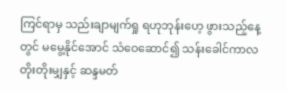ကြင်ရာမှ သည်းချာမျက်ရှု ရဟုဘုန်းဟေ့ ဖွားသည့်နေ့တွင် မမွေ့နိုင်အောင် သံဝေဆောင်၍ သန်းခေါင်ကာလ တိုးတိုးမျှနှင့် ဆန္ဒမတ်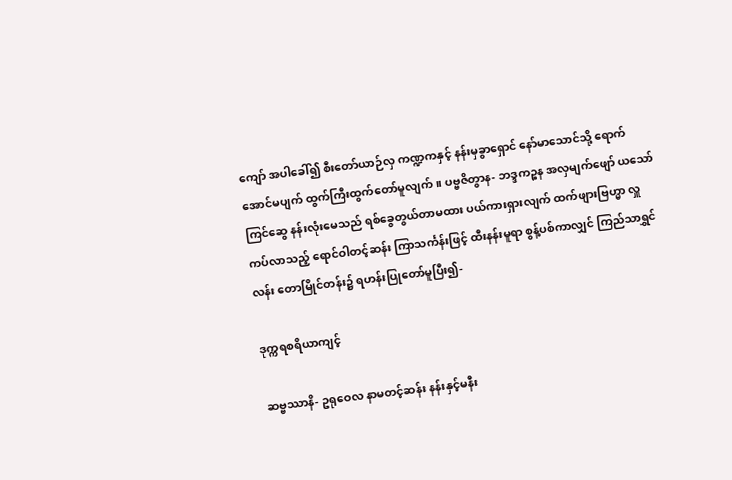ကျော် အပါခေါ်၍ စီးတော်ယာဉ်လှ ကဏ္ဍကနှင့် နန်းမှခွာရှောင် နော်မာသောင်သို့ ရောက်အောင်မပျက် ထွက်ကြီးထွက်တော်မူလျက်။ ပဗ္ဗဇိတွာန- ဘဒ္ဒကဉ္စန အလှမျက်ဖျော် ယသော်ကြင်ဆွေ နန်းလုံးမေသည် ရစ်ခွေတွယ်တာမထား ပယ်ကားရှားလျက် ထက်ဖျားဗြဟ္မာ လှူကပ်လာသည့် ရောင်ဝါတင့်ဆန်း ကြာသင်္ကန်းဖြင့် ထီးနန်းမူရာ စွန့်ပစ်ကာလျှင် ကြည်သာရွှင်လန်း တောမြိုင်တန်း၌ ရဟန်းပြုတော်မူပြီး၍-

ဒုက္ကရစရိယာကျင့်

ဆဗ္ဗဿာနိ- ဥရုဝေလ နာမတင့်ဆန်း နန်းနှင့်မနီး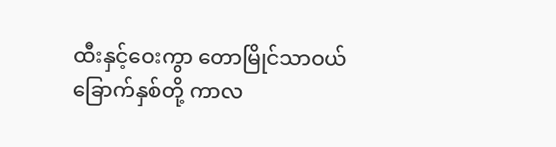ထီးနှင့်ဝေးကွာ တောမြိုင်သာဝယ် ခြောက်နှစ်တို့ ကာလ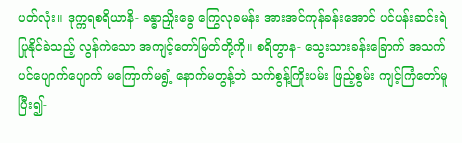ပတ်လုံး။ ဒုက္ကရစရိယာနိ- ခန္ဓာညှိုးခွေ ကြွေလုခမန်း အားအင်ကုန်ခန်းအောင် ပင်ပန်းဆင်းရဲ ပြုနိုင်ခဲသည့် လွန်ကဲသော အကျင့်တော်မြတ်တို့ကို။ စရိတွာန- သွေးသားခန်းခြောက် အသက်ပင်ပျောက်ပျောက် မကြောက်မရွံ့ နောက်မတွန့်ဘဲ သက်စွန့်ကြိုးပမ်း ဖြည့်စွမ်း ကျင့်ကြံတော်မူပြီး၍-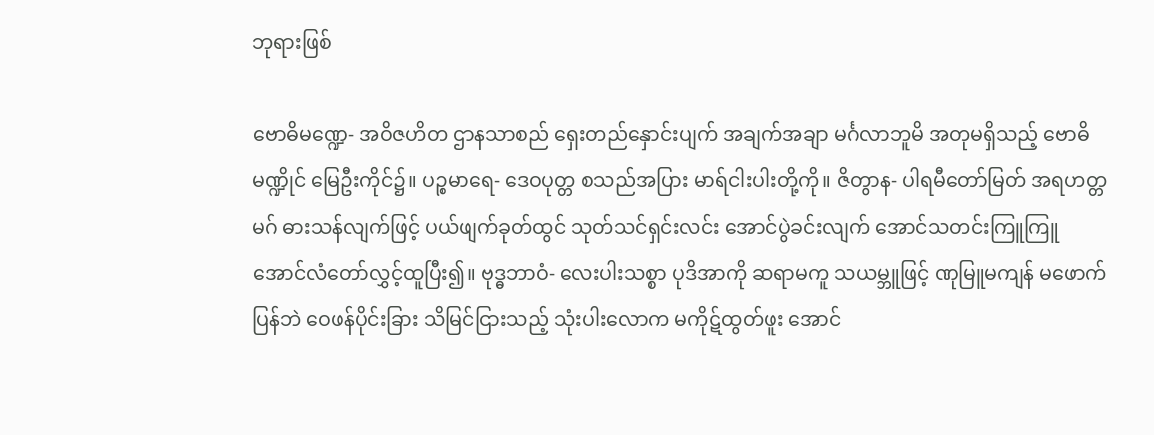ဘုရားဖြစ်

ဗောဓိမဏ္ဍေ- အဝိဇဟိတ ဌာနသာစည် ရှေးတည်နှောင်းပျက် အချက်အချာ မင်္ဂလာဘူမိ အတုမရှိသည့် ဗောဓိမဏ္ဍိုင် မြေဦးကိုင်၌။ ပဉ္စမာရေ- ဒေဝပုတ္တ စသည်အပြား မာရ်ငါးပါးတို့ကို။ ဇိတွာန- ပါရမီတော်မြတ် အရဟတ္တမဂ် ဓားသန်လျက်ဖြင့် ပယ်ဖျက်ခုတ်ထွင် သုတ်သင်ရှင်းလင်း အောင်ပွဲခင်းလျက် အောင်သတင်းကြူကြူ အောင်လံတော်လွှင့်ထူပြီး၍။ ဗုဒ္ဓဘာဝံ- လေးပါးသစ္စာ ပုဒိအာကို ဆရာမကူ သယမ္ဘူဖြင့် ဏုမြူမကျန် မဖောက်ပြန်ဘဲ ဝေဖန်ပိုင်းခြား သိမြင်ငြားသည့် သုံးပါးလောက မကိုဋ်ထွတ်ဖူး အောင်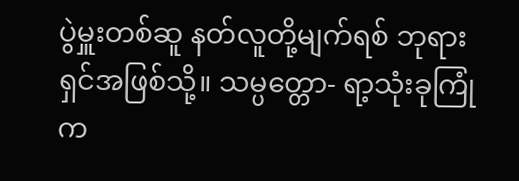ပွဲမှူးတစ်ဆူ နတ်လူတို့မျက်ရစ် ဘုရားရှင်အဖြစ်သို့။ သမ္ပတ္တော- ရာ့သုံးခုကြုံ က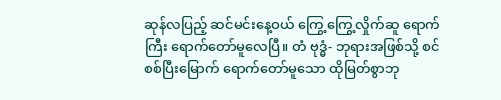ဆုန်လပြည့် ဆင်မင်းနေ့ဝယ် ကြွေ့ကြွေ့လှိုက်ဆူ ရောက်ကြီး ရောက်တော်မူလေပြီ။ တံ ဗုဒ္ဓံ- ဘုရားအဖြစ်သို့ စင်စစ်ပြီးမြောက် ရောက်တော်မူသော ထိုမြတ်စွာဘု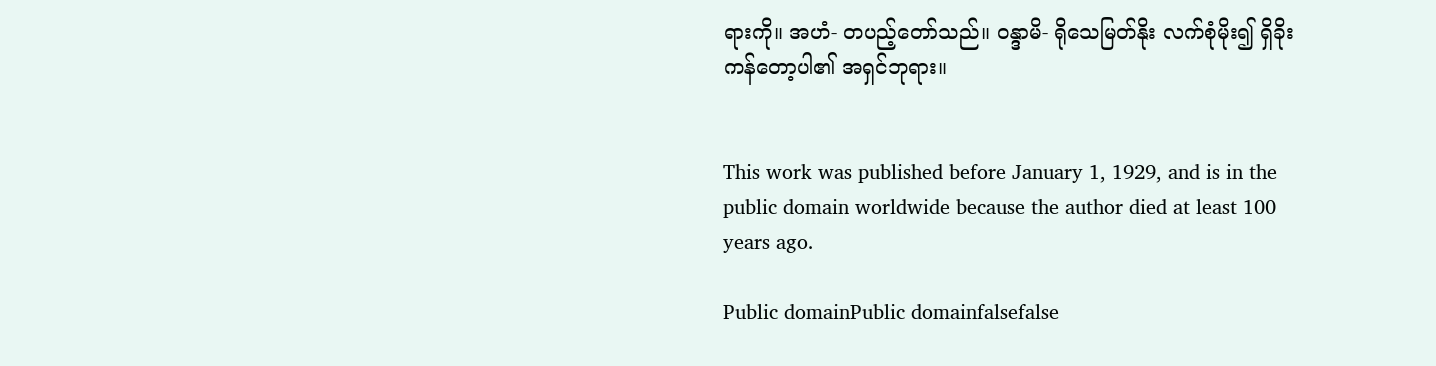ရားကို။ အဟံ- တပည့်တော်သည်။ ဝန္ဒာမိ- ရိုသေမြတ်နိုး လက်စုံမိုး၍ ရှိခိုးကန်တော့ပါ၏ အရှင်ဘုရား။


This work was published before January 1, 1929, and is in the public domain worldwide because the author died at least 100 years ago.

Public domainPublic domainfalsefalse